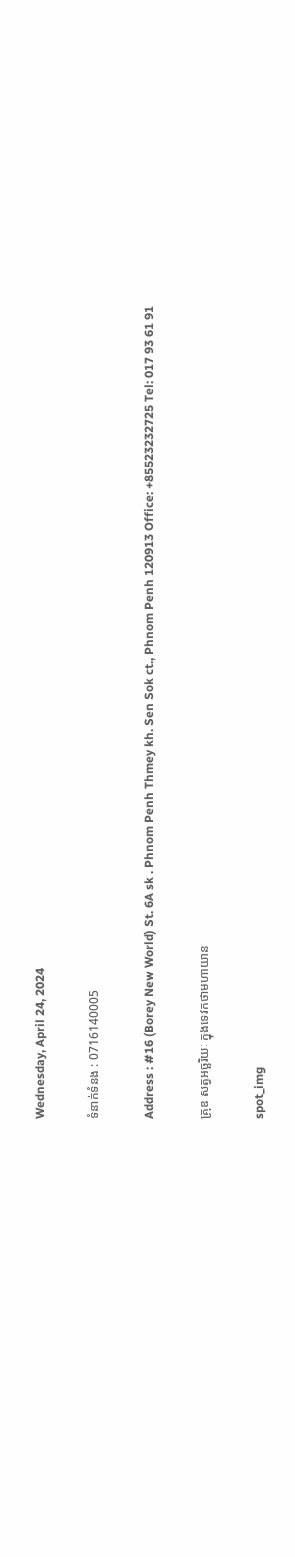Wednesday, April 24, 2024

ទំនាក់ទំនង : 0716140005

Address : #16 (Borey New World) St. 6A sk . Phnom Penh Thmey kh. Sen Sok ct., Phnom Penh 120913 Office: +85523232725 Tel: 017 93 61 91

គ្រុឌ សត្វអច្ឆរិយៈ ក្នុងទេវកថាមហាយាន

spot_img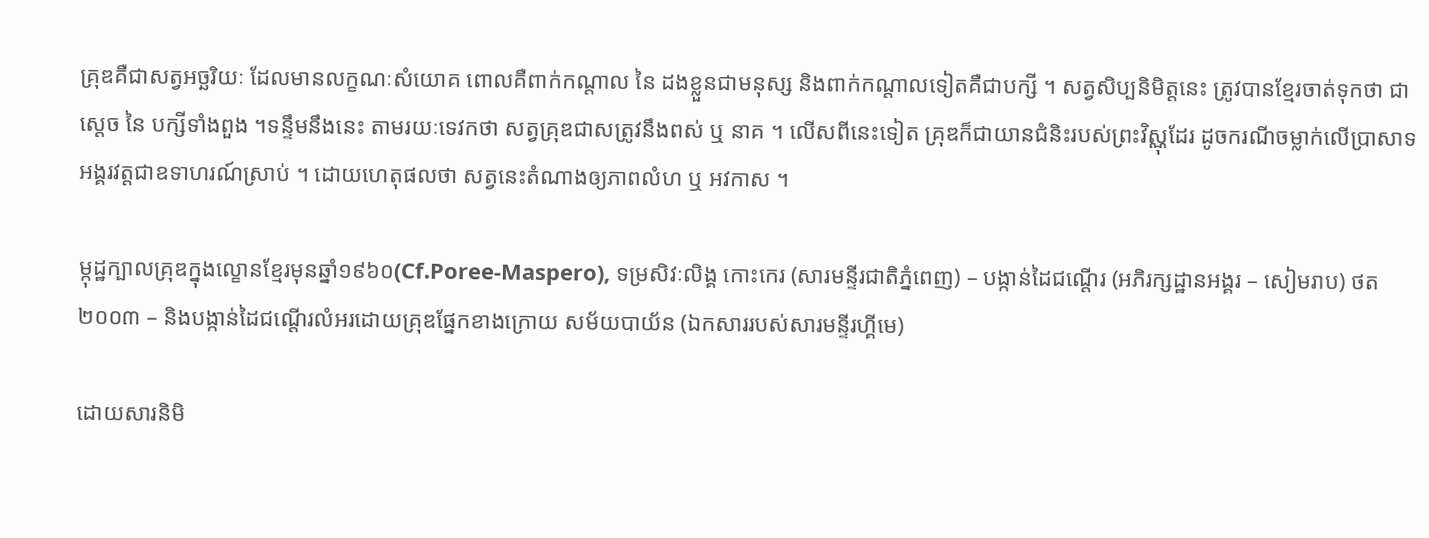គ្រុឌគឺជាសត្វអច្ឆរិយៈ ដែលមានលក្ខណៈសំយោគ ពោលគឺពាក់កណ្តាល នៃ ដងខ្លួនជាមនុស្ស និងពាក់កណ្តាលទៀតគឺជាបក្សី ។ សត្វសិប្បនិមិត្តនេះ ត្រូវបានខ្មែរចាត់ទុកថា ជាស្តេច នៃ បក្សីទាំងពួង ។ទន្ទឹមនឹងនេះ តាមរយៈទេវកថា សត្វគ្រុឌជាសត្រូវនឹងពស់ ឬ នាគ ។ លើសពីនេះទៀត គ្រុឌក៏ជាយានជំនិះរបស់ព្រះវិស្ណុដែរ ដូចករណីចម្លាក់លើប្រាសាទអង្គរវត្តជាឧទាហរណ៍ស្រាប់ ។ ដោយហេតុផលថា សត្វនេះតំណាងឲ្យភាពលំហ ឬ អវកាស ។

ម្កុដ្ឋក្បាលគ្រុឌក្នុងល្ខោនខ្មែរមុនឆ្នាំ១៩៦០(Cf.Poree-Maspero), ទម្រសិវៈលិង្គ កោះកេរ (សារមន្ទីរជាតិភ្នំពេញ) – បង្កាន់ដៃជណ្តើរ (អភិរក្សដ្ឋានអង្គរ – សៀមរាប) ថត ២០០៣ – និងបង្កាន់ដៃជណ្តើរលំអរដោយគ្រុឌផ្នែកខាងក្រោយ សម័យបាយ័ន (ឯកសាររបស់សារមន្ទីរហ្គីមេ)

ដោយសារនិមិ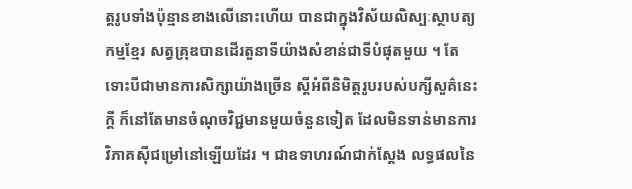ត្តរូបទាំងប៉ុន្មានខាងលើនោះហើយ បានជាក្នុងវិស័យលិស្បៈស្ថាបត្យកម្មខ្មែរ សត្វគ្រុឌបានដើរតួនាទីយ៉ាងសំខាន់ជាទីបំផុតមួយ ។ តែទោះបីជាមានការសិក្សាយ៉ាងច្រើន ស្តីអំពីនិមិត្តរូបរបស់បក្សីសួគ៌នេះក្តី ក៏នៅតែមានចំណុចវិជ្ជមានមួយចំនួនទៀត ដែលមិនទាន់មានការវិភាគស៊ីជម្រៅនៅឡើយដែរ ។ ជាឧទាហរណ៍ជាក់ស្តែង លទ្ធផលនៃ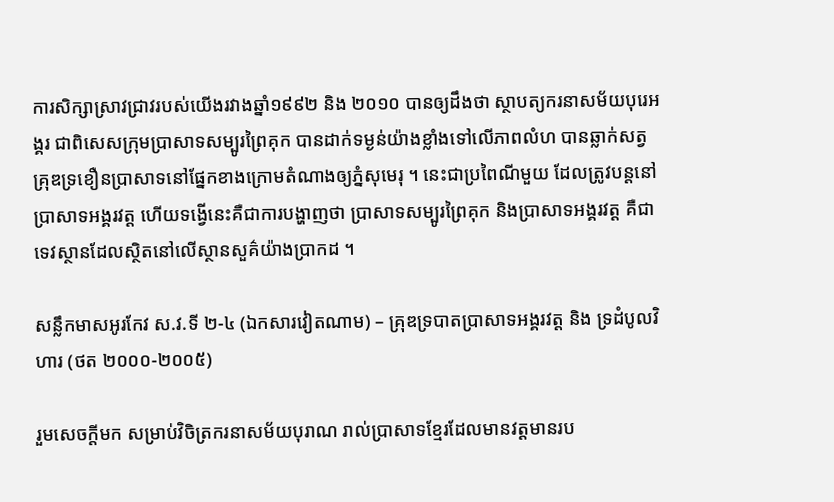ការសិក្សាស្រាវជ្រាវរបស់យើងរវាងឆ្នាំ១៩៩២ និង ២០១០ បានឲ្យដឹងថា ស្ថាបត្យករនាសម័យបុរេអង្គរ ជាពិសេសក្រុមប្រាសាទសម្បូរព្រៃគុក បានដាក់ទម្ងន់យ៉ាងខ្លាំងទៅលើភាពលំហ បានឆ្លាក់សត្វគ្រុឌទ្រខឿនប្រាសាទនៅផ្នែកខាងក្រោមតំណាងឲ្យភ្នំសុមេរុ ។ នេះជាប្រពៃណីមួយ ដែលត្រូវបន្តនៅប្រាសាទអង្គរវត្ត ហើយទង្វើនេះគឺជាការបង្ហាញថា ប្រាសាទសម្បូរព្រៃគុក និងប្រាសាទអង្គរវត្ត គឺជាទេវស្ថានដែលស្ថិតនៅលើស្ថានសួគ៌យ៉ាងប្រាកដ ។

សន្លឹកមាសអូរកែវ ស.វ.ទី ២-៤ (ឯកសារវៀតណាម) – គ្រុឌទ្របាតប្រាសាទអង្គរវត្ត និង ទ្រដំបូលវិហារ (ថត ២០០០-២០០៥)

រួមសេចក្តីមក សម្រាប់វិចិត្រករនាសម័យបុរាណ រាល់ប្រាសាទខ្មែរដែលមានវត្តមានរប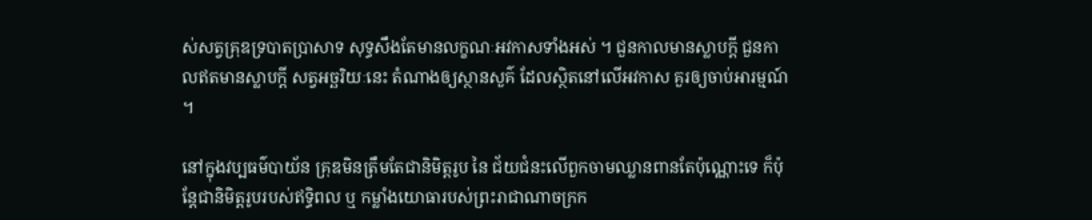ស់សត្វគ្រុឌទ្របាតប្រាសាទ សុទ្ធសឹងតែមានលក្ខណៈអវកាសទាំងអស់ ។ ជួនកាលមានស្លាបក្តី ជួនកាលឥតមានស្លាបក្តី សត្វអច្ឆរិយៈនេះ តំណាងឲ្យស្ថានសួគ៌ ដែលស្ថិតនៅលើអវកាស គួរឲ្យចាប់អារម្មណ៍ ។

នៅក្នុងវប្បធម៌បាយ័ន គ្រុឌមិនត្រឹមតែជានិមិត្តរូប នៃ ជ័យជំនះលើពួកចាមឈ្លានពានតែប៉ុណ្ណោះទេ ក៏ប៉ុន្តែជានិមិត្តរូបរបស់ឥទ្ធិពល ឬ កម្លាំងយោធារបស់ព្រះរាជាណាចក្រក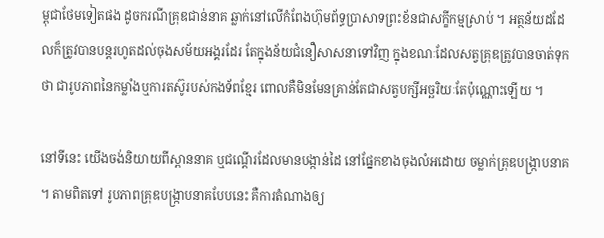ម្ពុជាថែមទៀតផង ដូចករណីគ្រុឌជាន់នាគ ឆ្លាក់នៅលើកំពែងហ៊ុមព័ទ្ធប្រាសាទព្រះខ័នជាសក្ខីកម្មស្រាប់ ។ អត្ថន័យដដែលក៏ត្រូវបានបន្តរហូតដល់ចុងសម័យអង្គរដែរ តែក្នុងន័យជំនឿសាសនាទៅវិញ ក្នុងខណៈដែលសត្វគ្រុឌត្រូវបានចាត់ទុកថា ជារូបភាពនៃកម្លាំងឬការតស៊ូរបស់កងទ័ពខ្មែរ ពោលគឺមិនមែនគ្រាន់តែជាសត្វបក្សីអច្ឆរិយៈតែប៉ុណ្ណោះឡើយ ។

នៅទីនេះ យើងចង់និយាយពីស្ពាននាគ ឬជណ្តើរដែលមានបង្កាន់ដៃ នៅផ្នែកខាងចុងលំអដោយ ចម្លាក់គ្រុឌបង្ក្រាបនាគ ។ តាមពិតទៅ រូបភាពគ្រុឌបង្ក្រាបនាគបែបនេះ គឺការតំណាងឲ្យ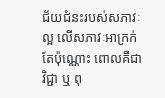ជ័យជំនះរបស់សភាវៈល្អ លើសភាវៈអាក្រក់តែប៉ុណ្ណោះ ពោលគឺជាវិជ្ជា ឬ ពុ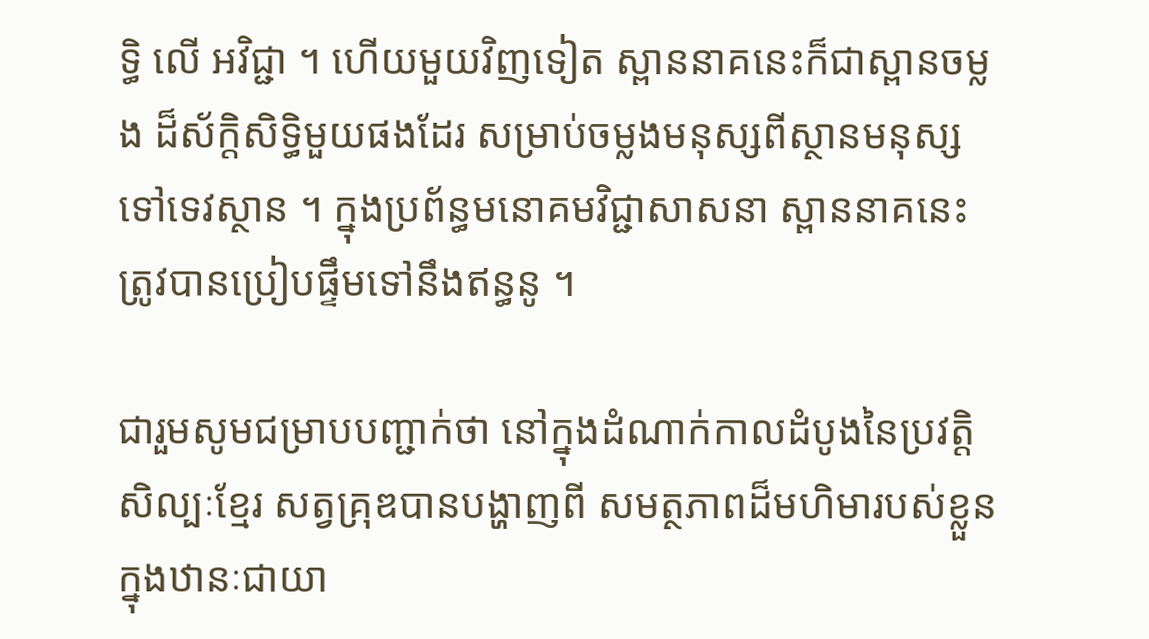ទ្ធិ លើ អវិជ្ជា ។ ហើយមួយវិញទៀត ស្ពាននាគនេះក៏ជាស្ពានចម្លង ដ៏ស័ក្តិសិទ្ធិមួយផងដែរ សម្រាប់ចម្លងមនុស្សពីស្ថានមនុស្ស ទៅទេវស្ថាន ។ ក្នុងប្រព័ន្ធមនោគមវិជ្ជាសាសនា ស្ពាននាគនេះ ត្រូវបានប្រៀបផ្ទឹមទៅនឹងឥន្ធនូ ។

ជារួមសូមជម្រាបបញ្ជាក់ថា នៅក្នុងដំណាក់កាលដំបូងនៃប្រវត្តិសិល្បៈខ្មែរ សត្វគ្រុឌបានបង្ហាញពី សមត្ថភាពដ៏មហិមារបស់ខ្លួន ក្នុងឋានៈជាយា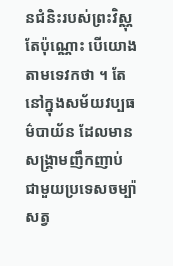នជំនិះរបស់ព្រះវិស្ណុតែប៉ុណ្ណោះ បើយោងតាមទេវកថា ។ តែនៅក្នុងសម័យវប្បធម៌បាយ័ន ដែលមានសង្គ្រាមញឹកញាប់ ជាមួយប្រទេសចម្ប៉ា សត្វ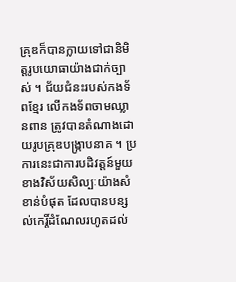គ្រុឌក៏បានក្លាយទៅជានិមិត្តរូបយោធាយ៉ាងជាក់ច្បាស់ ។ ជ័យជំនះរបស់កងទ័ពខ្មែរ លើកងទ័ពចាមឈ្លានពាន ត្រូវបានតំណាងដោយរូបគ្រុឌបង្ក្រាបនាគ ។ ប្រការនេះជាការបដិវត្តន៍មួយ ខាងវិស័យសិល្បៈយ៉ាងសំខាន់បំផុត ដែលបានបន្សល់កេរ្តិ៍ដំណែលរហូតដល់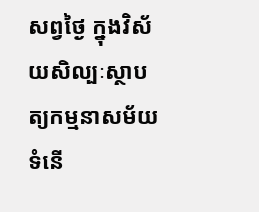សព្វថ្ងៃ ក្នុងវិស័យសិល្បៈស្ថាបត្យកម្មនាសម័យទំនើ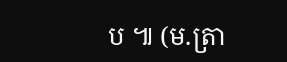ប ៕ (ម.ត្រា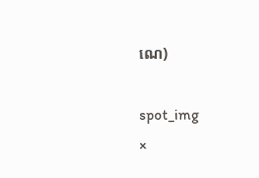ណេ)

spot_img
×